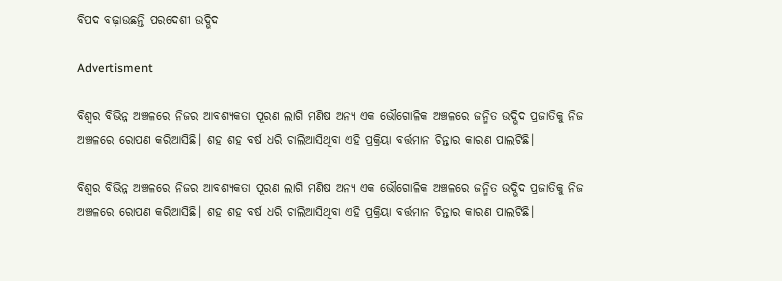ବିପଦ ବଢ଼ାଉଛନ୍ତି ପରଦେଶୀ ଉଦ୍ଭିଦ

Advertisment

ବିଶ୍ୱର ବିଭିନ୍ନ ଅଞ୍ଚଳରେ ନିଜର ଆବଶ୍ୟକତା ପୂରଣ ଲାଗି ମଣିଷ ଅନ୍ୟ ଏକ ଭୌଗୋଳିକ ଅଞ୍ଚଳରେ ଜନ୍ମିତ ଉଦ୍ଭିଦ ପ୍ରଜାତିକୁ ନିଜ ଅଞ୍ଚଳରେ ରୋପଣ କରିଆସିଛି। ଶହ ଶହ ବର୍ଷ ଧରି ଚାଲିଆସିଥିବା ଏହି ପ୍ରକ୍ରିୟା ବର୍ତ୍ତମାନ ଚିନ୍ତାର କାରଣ ପାଲଟିଛି।

ବିଶ୍ୱର ବିଭିନ୍ନ ଅଞ୍ଚଳରେ ନିଜର ଆବଶ୍ୟକତା ପୂରଣ ଲାଗି ମଣିଷ ଅନ୍ୟ ଏକ ଭୌଗୋଳିକ ଅଞ୍ଚଳରେ ଜନ୍ମିତ ଉଦ୍ଭିଦ ପ୍ରଜାତିକୁ ନିଜ ଅଞ୍ଚଳରେ ରୋପଣ କରିଆସିଛି। ଶହ ଶହ ବର୍ଷ ଧରି ଚାଲିଆସିଥିବା ଏହି ପ୍ରକ୍ରିୟା ବର୍ତ୍ତମାନ ଚିନ୍ତାର କାରଣ ପାଲଟିଛି।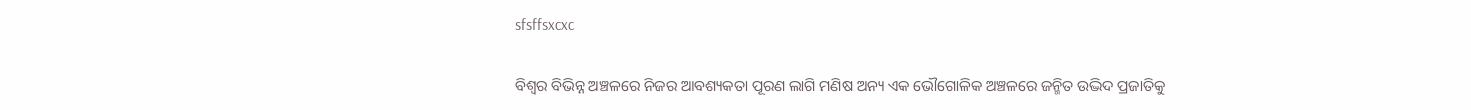sfsffsxcxc

ବିଶ୍ୱର ବିଭିନ୍ନ ଅଞ୍ଚଳରେ ନିଜର ଆବଶ୍ୟକତା ପୂରଣ ଲାଗି ମଣିଷ ଅନ୍ୟ ଏକ ଭୌଗୋଳିକ ଅଞ୍ଚଳରେ ଜନ୍ମିତ ଉଦ୍ଭିଦ ପ୍ରଜାତିକୁ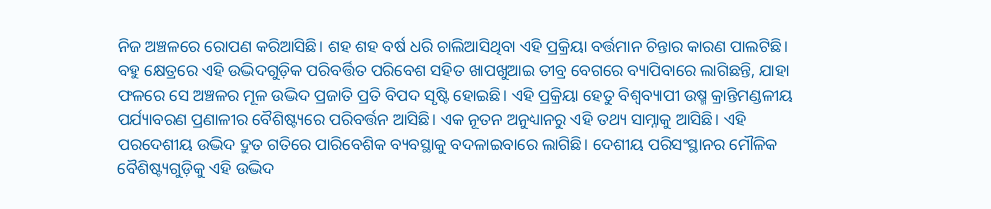ନିଜ ଅଞ୍ଚଳରେ ରୋପଣ କରିଆସିଛି। ଶହ ଶହ ବର୍ଷ ଧରି ଚାଲିଆସିଥିବା ଏହି ପ୍ରକ୍ରିୟା ବର୍ତ୍ତମାନ ଚିନ୍ତାର କାରଣ ପାଲଟିଛି। ବହୁ କ୍ଷେତ୍ରରେ ଏହି ଉଦ୍ଭିଦଗୁଡ଼ିକ ପରିବର୍ତ୍ତିତ ପରିବେଶ ସହିତ ଖାପଖୁଆଇ ତୀବ୍ର ବେଗରେ ବ୍ୟାପିବାରେ ଲାଗିଛନ୍ତି, ଯାହା ଫଳରେ ସେ ଅଞ୍ଚଳର ମୂଳ ଉଦ୍ଭିଦ ପ୍ରଜାତି ପ୍ରତି ବିପଦ ସୃଷ୍ଟି ହୋଇଛି। ଏହି ପ୍ରକ୍ରିୟା ହେତୁ ବିଶ୍ୱବ୍ୟାପୀ ଉଷ୍ମ କ୍ରାନ୍ତିମଣ୍ଡଳୀୟ ପର୍ଯ୍ୟାବରଣ ପ୍ରଣାଳୀର ବୈଶିଷ୍ଟ୍ୟରେ ପରିବର୍ତ୍ତନ ଆସିଛି। ଏକ ନୂତନ ଅନୁଧ୍ୟାନରୁ ଏହି ତଥ୍ୟ ସାମ୍ନାକୁ ଆସିଛି। ଏହି ପରଦେଶୀୟ ଉଦ୍ଭିଦ ଦ୍ରୁତ ଗତିରେ ପାରିବେଶିକ ବ୍ୟବସ୍ଥାକୁ ବଦଳାଇବାରେ ଲାଗିଛି। ଦେଶୀୟ ପରିସଂସ୍ଥାନର ମୌଳିକ ବୈଶିଷ୍ଟ୍ୟଗୁଡ଼ିକୁ ଏହି ଉଦ୍ଭିଦ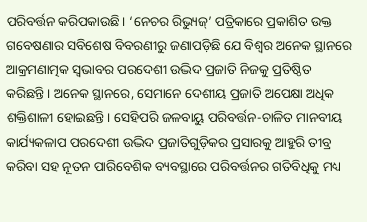ପରିବର୍ତ୍ତନ କରିପକାଉଛି। ‘ନେଚର ରିଭ୍ୟୁଜ୍’ ପତ୍ରିକାରେ ପ୍ରକାଶିତ ଉକ୍ତ ଗବେଷଣାର ସବିଶେଷ ବିବରଣୀରୁ ଜଣାପଡ଼ିଛି ଯେ ବିଶ୍ୱର ଅନେକ ସ୍ଥାନରେ ଆକ୍ରମଣାତ୍ମକ ସ୍ବଭାବର ପରଦେଶୀ ଉଦ୍ଭିଦ ପ୍ରଜାତି ନିଜକୁ ପ୍ରତିଷ୍ଠିତ କରିଛନ୍ତି। ଅନେକ ସ୍ଥାନରେ, ସେମାନେ ଦେଶୀୟ ପ୍ରଜାତି ଅପେକ୍ଷା ଅଧିକ ଶକ୍ତିଶାଳୀ ହୋଇଛନ୍ତି। ସେହିପରି ଜଳବାୟୁ ପରିବର୍ତ୍ତନ-ଚାଳିତ ମାନବୀୟ କାର୍ଯ୍ୟକଳାପ ପରଦେଶୀ ଉଦ୍ଭିଦ ପ୍ରଜାତିଗୁଡ଼ିକର ପ୍ରସାରକୁ ଆହୁରି ତୀବ୍ର କରିବା ସହ ନୂତନ ପାରିବେଶିକ ବ୍ୟବସ୍ଥାରେ ପରିବର୍ତ୍ତନର ଗତିବିଧିକୁ ମଧ୍ୟ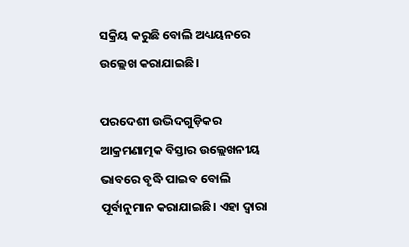ସକ୍ରିୟ କରୁଛି ବୋଲି ଅଧ୍ୟୟନରେ ଉଲ୍ଲେଖ କରାଯାଇଛି।

ପରଦେଶୀ ଉଦ୍ଭିଦଗୁଡ଼ିକର ଆକ୍ରମଣାତ୍ମକ ବିସ୍ତାର ଉଲ୍ଲେଖନୀୟ ଭାବରେ ବୃଦ୍ଧି ପାଇବ ବୋଲି ପୂର୍ବାନୁମାନ କରାଯାଇଛି। ଏହା ଦ୍ବାରା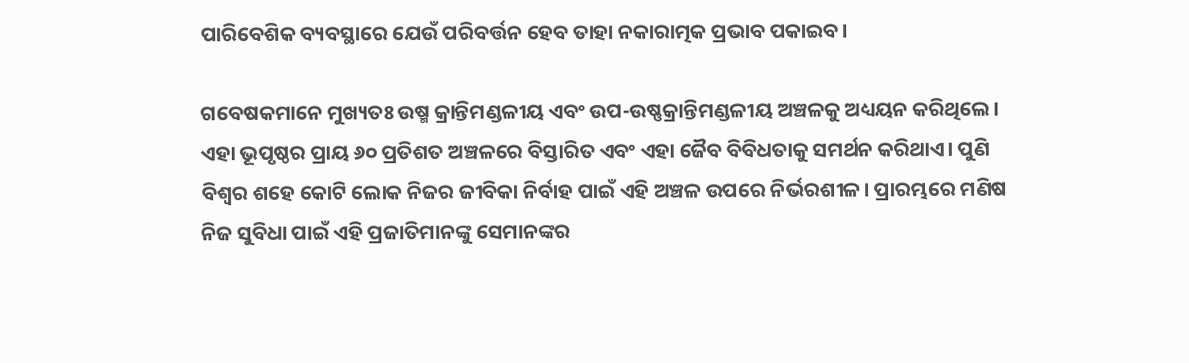ପାରିବେଶିକ ବ୍ୟବସ୍ଥାରେ ଯେଉଁ ପରିବର୍ତ୍ତନ ହେବ ତାହା ନକାରାତ୍ମକ ପ୍ରଭାବ ପକାଇବ।

ଗବେଷକମାନେ ମୁଖ୍ୟତଃ ଉଷ୍ମ କ୍ରାନ୍ତିମଣ୍ଡଳୀୟ ଏବଂ ଉପ-ଉଷ୍ଣକ୍ରାନ୍ତିମଣ୍ଡଳୀୟ ଅଞ୍ଚଳକୁ ଅଧ୍ୟୟନ କରିଥିଲେ। ଏହା ଭୂପୃଷ୍ଠର ପ୍ରାୟ ୬୦ ପ୍ରତିଶତ ଅଞ୍ଚଳରେ ବିସ୍ତାରିତ ଏବଂ ଏହା ଜୈବ ବିବିଧତାକୁ ସମର୍ଥନ କରିଥାଏ। ପୁଣି ବିଶ୍ବର ଶହେ କୋଟି ଲୋକ ନିଜର ଜୀବିକା ନିର୍ବାହ ପାଇଁ ଏହି ଅଞ୍ଚଳ ଉପରେ ନିର୍ଭରଶୀଳ। ପ୍ରାରମ୍ଭରେ ମଣିଷ ନିଜ ସୁବିଧା ପାଇଁ ଏହି ପ୍ରଜାତିମାନଙ୍କୁ ସେମାନଙ୍କର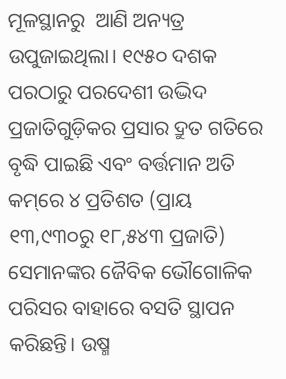ମୂଳସ୍ଥାନରୁ  ଆଣି ଅନ୍ୟତ୍ର ଉପୁଜାଇଥିଲା। ୧୯୫୦ ଦଶକ ପରଠାରୁ ପରଦେଶୀ ଉଦ୍ଭିଦ ପ୍ରଜାତିଗୁଡ଼ିକର ପ୍ରସାର ଦ୍ରୁତ ଗତିରେ ବୃଦ୍ଧି ପାଇଛି ଏବଂ ବର୍ତ୍ତମାନ ଅତି କମ୍‌ରେ ୪ ପ୍ରତିଶତ (ପ୍ରାୟ ୧୩,୯୩୦ରୁ ୧୮,୫୪୩ ପ୍ରଜାତି) ସେମାନଙ୍କର ଜୈବିକ ଭୌଗୋଳିକ ପରିସର ବାହାରେ ବସତି ସ୍ଥାପନ କରିଛନ୍ତି। ଉଷ୍ମ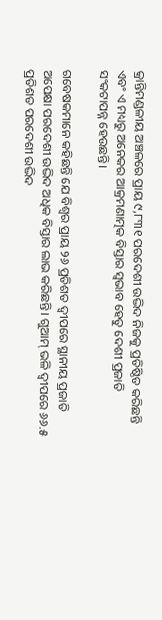କ୍ରାନ୍ତିମଣ୍ଡଳୀୟ ଅଞ୍ଚଳରେ ପ୍ରାୟ ୯,୮୩୧ ପରଦେଶୀ ଉଦ୍ଭିଦ ନିଜକୁ ପ୍ରତିଷ୍ଠିତ କରିଛନ୍ତି ଏବଂ ଏ ମଧ୍ୟରୁ ଅନେକର ଆକ୍ରମଣାତ୍ମକ ବିସ୍ତାର ସ୍ବଭାବ ହେତୁ ଦେଶୀ ପ୍ରଜାତି ସଂକଟାପନ୍ନ ହେଉଛନ୍ତି।

ଗବେଷକମାନେ କହିଛନ୍ତି ଯେ ବିଶ୍ୱର ପ୍ରାୟ ୨୬ ପ୍ରତିଶତ ଦ୍ୱୀପରେ ସ୍ଥାନୀୟ ପ୍ରଜାତି ଅପେକ୍ଷା ପରଦେଶୀ ଉଦ୍ଭିଦ ଅଧିକ ବିସ୍ତାର ଲାଭ କରିଛନ୍ତି। ଗୁଆମ୍ ଭଳି ଦ୍ୱୀପରେ ୬୬.୫ ପ୍ରତିଶତ ପରଦେଶୀ ଉଦ୍ଭିଦ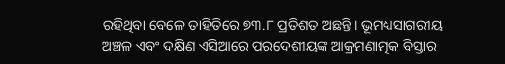ରହିଥିବା ବେଳେ ତାହିତିରେ ୭୩.୮ ପ୍ରତିଶତ ଅଛନ୍ତି। ଭୂମଧ୍ୟସାଗରୀୟ ଅଞ୍ଚଳ ଏବଂ ଦକ୍ଷିଣ ଏସିଆରେ ପରଦେଶୀୟଙ୍କ ଆକ୍ରମଣାତ୍ମକ ବିସ୍ତାର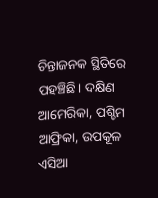ଚିନ୍ତାଜନକ ସ୍ଥିତିରେ ପହଞ୍ଚିଛି। ଦକ୍ଷିଣ ଆମେରିକା, ପଶ୍ଚିମ ଆଫ୍ରିକା, ଉପକୂଳ ଏସିଆ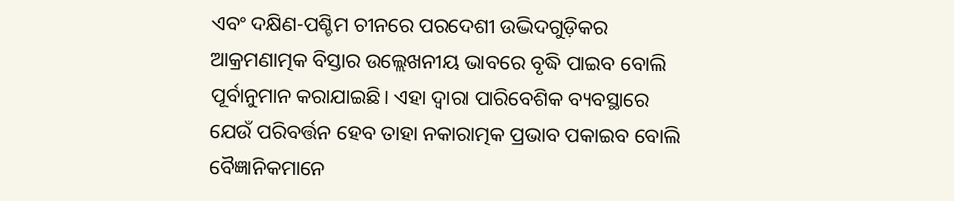ଏବଂ ଦକ୍ଷିଣ-ପଶ୍ଚିମ ଚୀନରେ ପରଦେଶୀ ଉଦ୍ଭିଦଗୁଡ଼ିକର ଆକ୍ରମଣାତ୍ମକ ବିସ୍ତାର ଉଲ୍ଲେଖନୀୟ ଭାବରେ ବୃଦ୍ଧି ପାଇବ ବୋଲି ପୂର୍ବାନୁମାନ କରାଯାଇଛି। ଏହା ଦ୍ବାରା ପାରିବେଶିକ ବ୍ୟବସ୍ଥାରେ ଯେଉଁ ପରିବର୍ତ୍ତନ ହେବ ତାହା ନକାରାତ୍ମକ ପ୍ରଭାବ ପକାଇବ ବୋଲି ବୈଜ୍ଞାନିକମାନେ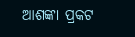ଆଶଙ୍କା ପ୍ରକଟ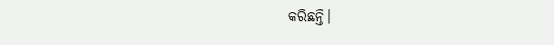କରିଛନ୍ତି।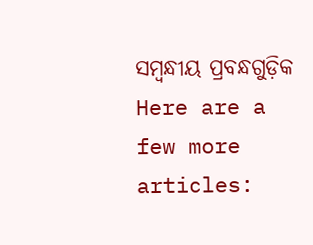ସମ୍ବନ୍ଧୀୟ ପ୍ରବନ୍ଧଗୁଡ଼ିକ
Here are a few more articles: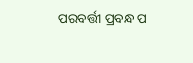ପରବର୍ତ୍ତୀ ପ୍ରବନ୍ଧ ପ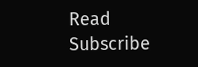Read
Subscribe